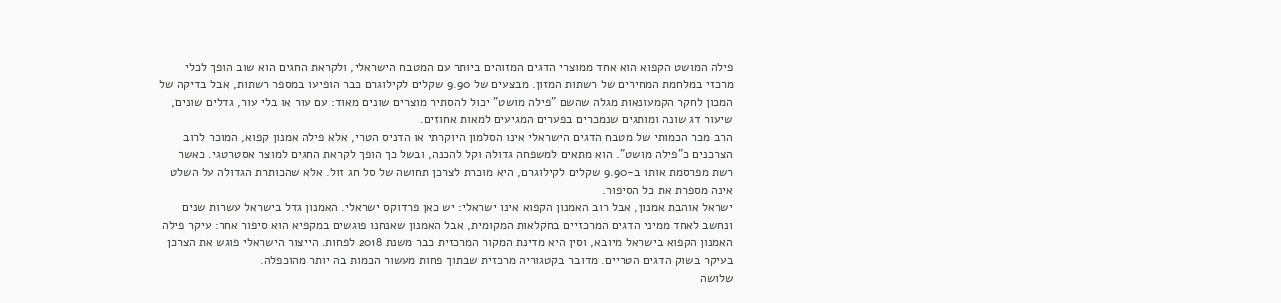פילה המושט הקפוא הוא אחד ממוצרי הדגים המזוהים ביותר עם המטבח הישראלי, ולקראת החגים הוא שוב הופך לכלי מרכזי במלחמת המחירים של רשתות המזון. מבצעים של 9.90 שקלים לקילוגרם כבר הופיעו במספר רשתות, אבל בדיקה של המכון לחקר הקמעונאות מגלה שהשם "פילה מושט" יכול להסתיר מוצרים שונים מאוד: עם עור או בלי עור, גדלים שונים, שיעור דג שונה ומותגים שנמכרים בפערים המגיעים למאות אחוזים.
הרב מכר הכמותי של מטבח הדגים הישראלי אינו הסלמון היוקרתי או הדניס הטרי, אלא פילה אמנון קפוא, המוכר לרוב הצרכנים כ"פילה מושט". הוא מתאים למשפחה גדולה וקל להכנה, ובשל כך הופך לקראת החגים למוצר אסטרטגי. כאשר רשת מפרסמת אותו ב-9.90 שקלים לקילוגרם, היא מוכרת לצרכן תחושה של סל חג זול. אלא שהכותרת הגדולה על השלט אינה מספרת את כל הסיפור.
ישראל אוהבת אמנון, אבל רוב האמנון הקפוא אינו ישראלי: יש כאן פרדוקס ישראלי. האמנון גדל בישראל עשרות שנים ונחשב לאחד ממיני הדגים המרכזיים בחקלאות המקומית, אבל האמנון שאנחנו פוגשים במקפיא הוא סיפור אחר: עיקר פילה האמנון הקפוא בישראל מיובא, וסין היא מדינת המקור המרכזית כבר משנת 2018 לפחות. הייצור הישראלי פוגש את הצרכן בעיקר בשוק הדגים הטריים. מדובר בקטגוריה מרכזית שבתוך פחות מעשור הכמות בה יותר מהוכפלה.
שלושה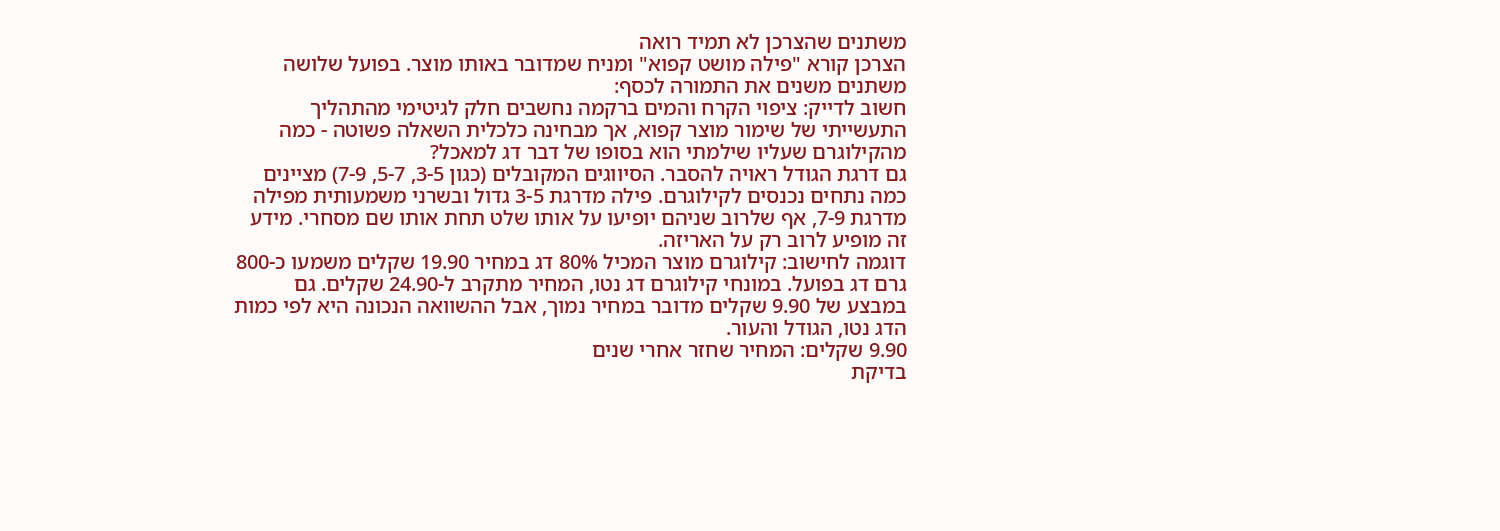משתנים שהצרכן לא תמיד רואה
הצרכן קורא "פילה מושט קפוא" ומניח שמדובר באותו מוצר. בפועל שלושה משתנים משנים את התמורה לכסף:
חשוב לדייק: ציפוי הקרח והמים ברקמה נחשבים חלק לגיטימי מהתהליך התעשייתי של שימור מוצר קפוא, אך מבחינה כלכלית השאלה פשוטה - כמה מהקילוגרם שעליו שילמתי הוא בסופו של דבר דג למאכל?
גם דרגת הגודל ראויה להסבר. הסיווגים המקובלים (כגון 3-5, 5-7, 7-9) מציינים כמה נתחים נכנסים לקילוגרם. פילה מדרגת 3-5 גדול ובשרני משמעותית מפילה מדרגת 7-9, אף שלרוב שניהם יופיעו על אותו שלט תחת אותו שם מסחרי. מידע זה מופיע לרוב רק על האריזה.
דוגמה לחישוב: קילוגרם מוצר המכיל 80% דג במחיר 19.90 שקלים משמעו כ-800 גרם דג בפועל. במונחי קילוגרם דג נטו, המחיר מתקרב ל-24.90 שקלים. גם במבצע של 9.90 שקלים מדובר במחיר נמוך, אבל ההשוואה הנכונה היא לפי כמות הדג נטו, הגודל והעור.
9.90 שקלים: המחיר שחזר אחרי שנים
בדיקת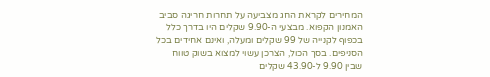המחירים לקראת החג מצביעה על תחרות חריגה סביב האמנון הקפוא. מבצעי ה-9.90 שקלים היו בדרך כלל בכפוף לקנייה של 99 שקלים ומעלה, ואינם אחידים בכל הסניפים. בסך הכול, הצרכן עשוי למצוא בשוק טווח שבין 9.90 ל-43.90 שקלים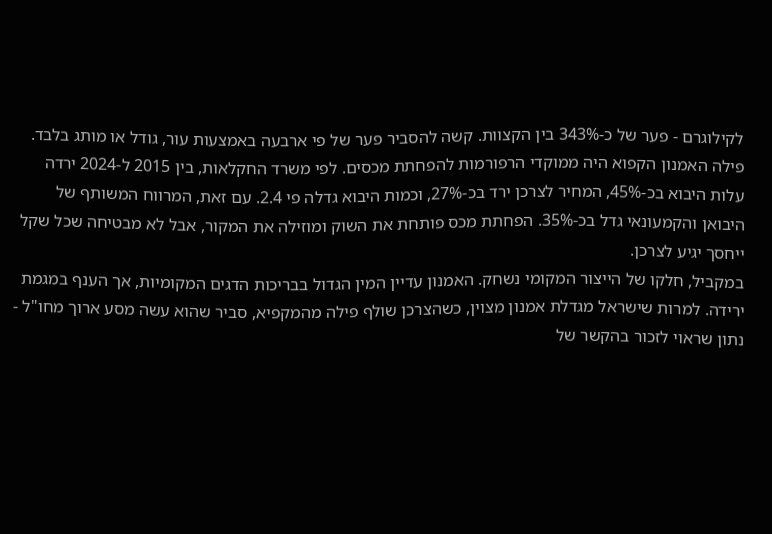לקילוגרם - פער של כ-343% בין הקצוות. קשה להסביר פער של פי ארבעה באמצעות עור, גודל או מותג בלבד.
פילה האמנון הקפוא היה ממוקדי הרפורמות להפחתת מכסים. לפי משרד החקלאות, בין 2015 ל-2024 ירדה עלות היבוא בכ-45%, המחיר לצרכן ירד בכ-27%, וכמות היבוא גדלה פי 2.4. עם זאת, המרווח המשותף של היבואן והקמעונאי גדל בכ-35%. הפחתת מכס פותחת את השוק ומוזילה את המקור, אבל לא מבטיחה שכל שקל ייחסך יגיע לצרכן.
במקביל, חלקו של הייצור המקומי נשחק. האמנון עדיין המין הגדול בבריכות הדגים המקומיות, אך הענף במגמת ירידה. למרות שישראל מגדלת אמנון מצוין, כשהצרכן שולף פילה מהמקפיא, סביר שהוא עשה מסע ארוך מחו"ל - נתון שראוי לזכור בהקשר של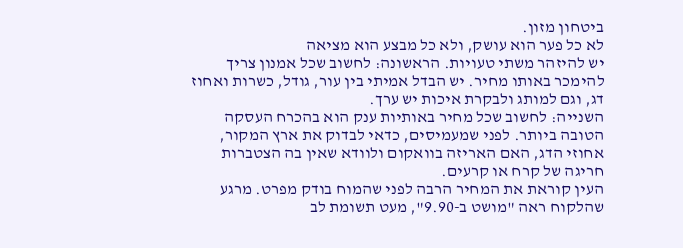ביטחון מזון.
לא כל פער הוא עושק, ולא כל מבצע הוא מציאה
יש להיזהר משתי טעויות. הראשונה: לחשוב שכל אמנון צריך להימכר באותו מחיר. יש הבדל אמיתי בין עור, גודל, כשרות ואחוז דג, וגם למותג ולבקרת איכות יש ערך.
השנייה: לחשוב שכל מחיר באותיות ענק הוא בהכרח העסקה הטובה ביותר. לפני שמעמיסים, כדאי לבדוק את ארץ המקור, אחוזי הדג, האם האריזה בוואקום ולוודא שאין בה הצטברות חריגה של קרח או קרעים.
העין קוראת את המחיר הרבה לפני שהמוח בודק מפרט. מרגע שהלקוח ראה "מושט ב-9.90", מעט תשומת לב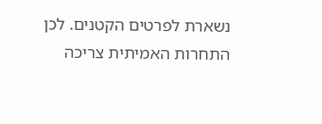נשארת לפרטים הקטנים. לכן התחרות האמיתית צריכה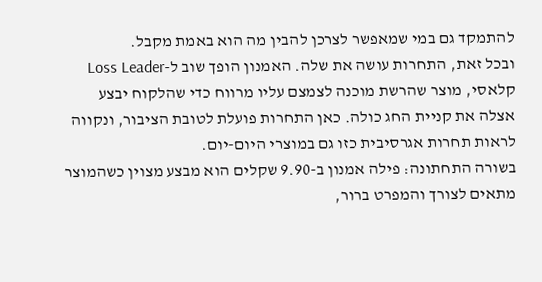להתמקד גם במי שמאפשר לצרכן להבין מה הוא באמת מקבל.
ובכל זאת, התחרות עושה את שלה. האמנון הופך שוב ל-Loss Leader קלאסי, מוצר שהרשת מוכנה לצמצם עליו מרווח כדי שהלקוח יבצע אצלה את קניית החג כולה. כאן התחרות פועלת לטובת הציבור, ונקווה לראות תחרות אגרסיבית כזו גם במוצרי היום-יום.
בשורה התחתונה: פילה אמנון ב-9.90 שקלים הוא מבצע מצוין כשהמוצר מתאים לצורך והמפרט ברור,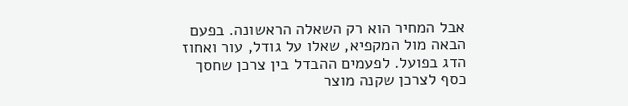אבל המחיר הוא רק השאלה הראשונה. בפעם הבאה מול המקפיא, שאלו על גודל, עור ואחוז הדג בפועל. לפעמים ההבדל בין צרכן שחסך כסף לצרכן שקנה מוצר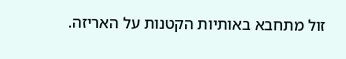זול מתחבא באותיות הקטנות על האריזה.